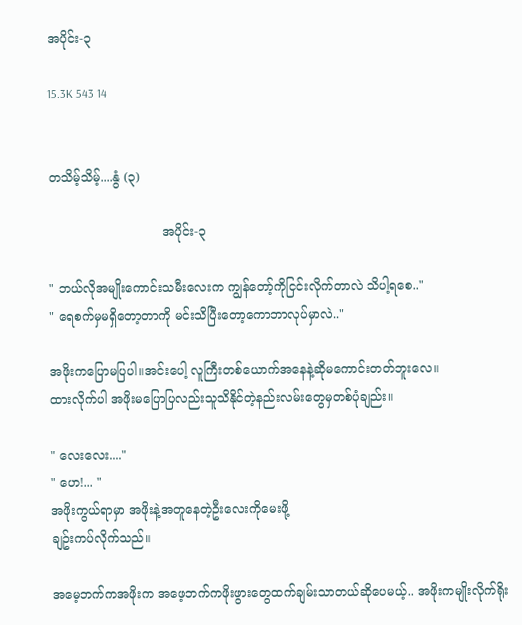အပိုင်း-၃

15.3K 543 14


တသိမ့်သိမ့်....နွံ (၃)

                             အပိုင်း-၃

" ဘယ်လိုအမျိုးကောင်းသမီးလေးက ကျွန်တော့်ကိုငြင်းလိုက်တာလဲ သိပါ့ရစေ.."
" ရေစက်မှမရှိတော့တာကို မင်းသိပြီးတော့ကောဘာလုပ်မှာလဲ.."

အဖိုးကပြောမပြပါ။အင်းပေါ့ လူကြီးတစ်ယောက်အနေနဲ့ဆိုမကောင်းတတ်ဘူးလေ။
ထားလိုက်ပါ အဖိုးမပြောပြလည်းသူသိနိုင်တဲ့နည်းလမ်းတွေမှတစ်ပုံချည်း။

" လေးလေး...."
" ဟေ!... "
အဖိုးကွယ်ရာမှာ အဖိုးနဲ့အတူနေတဲ့ဦးလေးကိုမေးဖို့
ချဥ်းကပ်လိုက်သည်။

အမေ့ဘက်ကအဖိုးက အဖေ့ဘက်ကဖိုးဖွားတွေထက်ချမ်းသာတယ်ဆိုပေမယ့်.. အဖိုးကမျိုးလိုက်ရိုး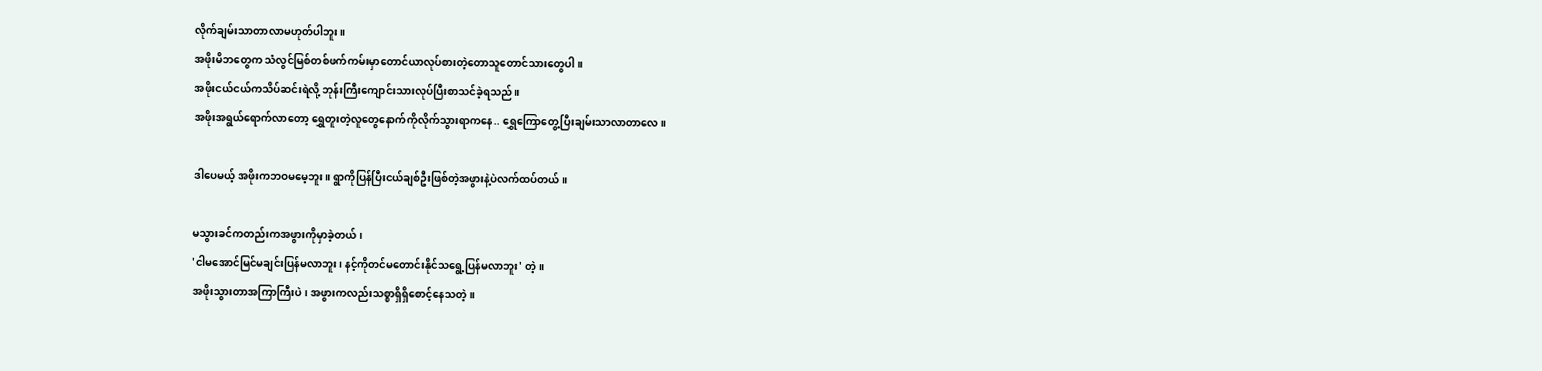လိုက်ချမ်းသာတာလာမဟုတ်ပါဘူး။
အဖိုးမိဘတွေက သံလွင်မြစ်တစ်ဖက်ကမ်းမှာတောင်ယာလုပ်စားတဲ့တောသူတောင်သားတွေပါ။
အဖိုးငယ်ငယ်ကသိပ်ဆင်းရဲလို့ ဘုန်းကြီးကျောင်းသားလုပ်ပြီးစာသင်ခဲ့ရသည်။
အဖိုးအရွယ်ရောက်လာတော့ ရွှေတူးတဲ့လူတွေနောက်ကိုလိုက်သွားရာကနေ.. ရွှေကြောတွေ့ပြီးချမ်းသာလာတာလေ။

ဒါပေမယ့် အဖိုးကဘဝ‌မမေ့ဘူး။ ရွာကိုပြန်ပြီးငယ်ချစ်ဦးဖြစ်တဲ့အဖွားနဲ့ပဲလက်ထပ်တယ်။

မသွားခင်ကတည်းကအဖွားကိုမှာခဲ့တယ်၊
'ငါမအောင်မြင်မချင်းပြန်မလာဘူး၊ နင့်ကိုတင်မတောင်းနိုင်သရွေ့ပြန်မလာဘူး' တဲ့။
အဖိုးသွားတာအကြာကြီးပဲ၊ အဖွားကလည်းသစ္စာရှိရှိစောင့်နေသတဲ့။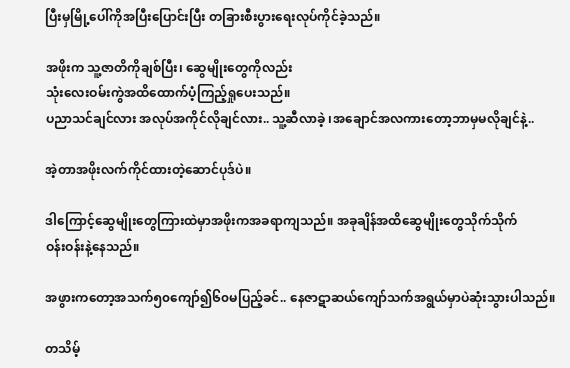ပြီးမှမြို့ပေါ်ကိုအပြီးပြောင်းပြီး တခြားစီးပွားရေးလုပ်ကိုင်ခဲ့သည်။

အဖိုးက သူ့ဇာတိကိုချစ်ပြီး၊ ဆွေမျိုးတွေကိုလည်း
သုံးလေးဝမ်းကွဲအထိထောက်ပံ့ကြည့်ရှုပေးသည်။
ပညာသင်ချင်လား အလုပ်အကိုင်လိုချင်လား.. သူ့ဆီလာခဲ့ ၊အချောင်အလကားတော့ဘာမှမလိုချင်နဲ့..

အဲ့တာအဖိုးလက်ကိုင်ထားတဲ့ဆောင်ပုဒ်ပဲ။

ဒါကြောင့်ဆွေမျိုးတွေကြားထဲမှာအဖိုးကအခရာကျသည်။ အခုချိန်အထိဆွေမျိုးတွေသိုက်သိုက်
ဝန်းဝန်းနဲ့နေသည်။

အဖွားကတော့အသက်၅၀‌ကျော်၍၆၀မပြည့်ခင်.. နေဇာဋာဆယ်ကျော်သက်အရွယ်မှာပဲဆုံးသွားပါသည်။

တသိမ့်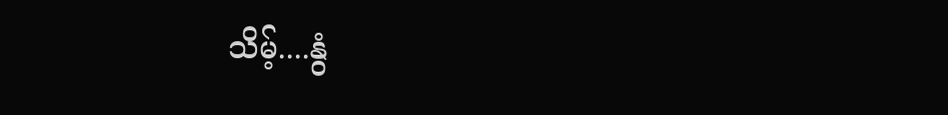သိမ့်....နွံ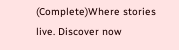(Complete)Where stories live. Discover now